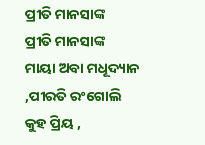ପ୍ରୀତି ମାନସାଙ୍କ
ପ୍ରୀତି ମାନସାଙ୍କ
ମାୟା ଅବା ମଧୂଦ୍ୟାନ ,ପୀରତି ରଂଗୋଲି
କୁହ ପ୍ରିୟ ,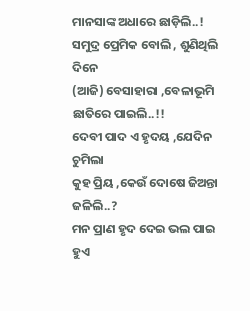ମାନସାଙ୍କ ଅଧାରେ ଛାଡ଼ିଲି..!
ସମୁଦ୍ର ପ୍ରେମିକ ବୋଲି , ଶୁଣିଥିଲି ଦିନେ
(ଆଜି) ବେସାହାରା ,ବେଳାଭୂମି ଛାତିରେ ପାଇଲି..!!
ଦେବୀ ପାଦ ଏ ହୃଦୟ ,ଯେଦିନ ଚୁମିଲା
କୁହ ପ୍ରିୟ ,କେଉଁ ଦୋଷେ ଜିଅନ୍ତା ଜଳିଲି..?
ମନ ପ୍ରାଣ ହୃଦ ଦେଇ ଭଲ ପାଇ ହୁଏ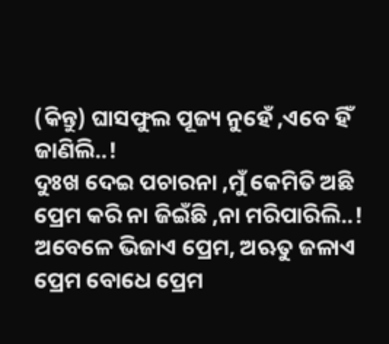(କିନ୍ତୁ) ଘାସଫୁଲ ପୂଜ୍ୟ ନୁହେଁ ,ଏବେ ହିଁ ଜାଣିଲି..!
ଦୁଃଖ ଦେଇ ପଚାରନା ,ମୁଁ କେମିତି ଅଛି
ପ୍ରେମ କରି ନା ଜିଇଁଛି ,ନା ମରିପାରିଲି..!
ଅବେଳେ ଭିଜାଏ ପ୍ରେମ, ଅଋତୁ ଜଳାଏ
ପ୍ରେମ ବୋଧେ ପ୍ରେମ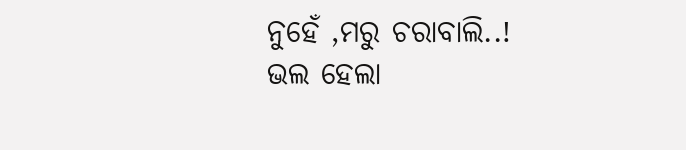ନୁହେଁ ,ମରୁ ଚରାବାଲି..!
ଭଲ ହେଲା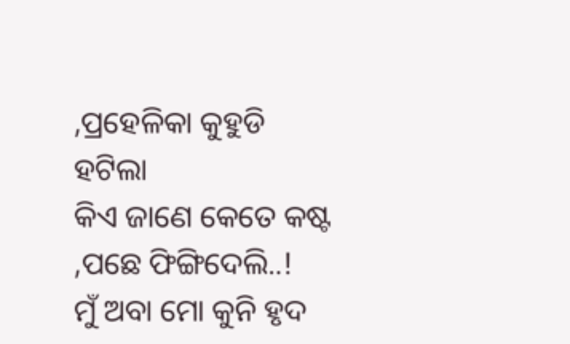,ପ୍ରହେଳିକା କୁହୁଡି ହଟିଲା
କିଏ ଜାଣେ କେତେ କଷ୍ଟ ,ପଛେ ଫିଙ୍ଗିଦେଲି..!
ମୁଁ ଅବା ମୋ କୁନି ହୃଦ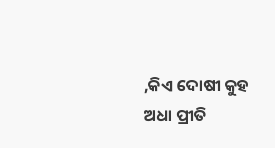,କିଏ ଦୋଷୀ କୁହ
ଅଧା ପ୍ରୀତି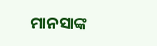ମାନସାଙ୍କ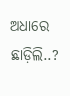ଅଧାରେ ଛାଡ଼ିଲି..?